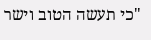"כי תעשה הטוב וישר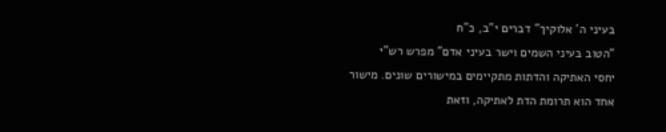בעיני ה' אלוקיך" דברים י"ב, כ"ח
"הטוב בעיני השמים וישר בעיני אדם" מפרש רש"י
יחסי האתיקה והדתות מתקיימים במישורים שונים. מישור אחד הוא תרומת הדת לאתיקה, וזאת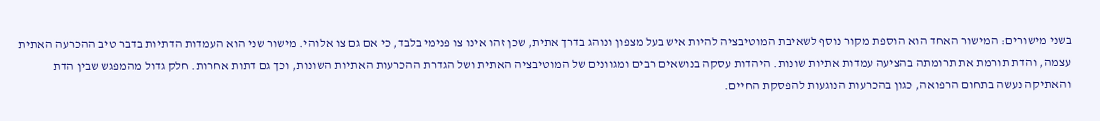בשני מישורים: המישור האחד הוא הוספת מקור נוסף לשאיבת המוטיבציה להיות איש בעל מצפון ונוהג בדרך אתית, שכן זהו אינו צו פנימי בלבד, כי אם גם צו אלוהי. מישור שני הוא העמדות הדתיות בדבר טיב ההכרעה האתית עצמה, והדת תורמת את תרומתה בהציעה עמדות אתיות שונות. היהדות עסקה בנושאים רבים ומגוונים של המוטיבציה האתית ושל הגדרת ההכרעות האתיות השונות, וכך גם דתות אחרות. חלק גדול מהמפגש שבין הדת והאתיקה נעשה בתחום הרפואה, כגון בהכרעות הנוגעות להפסקת החיים.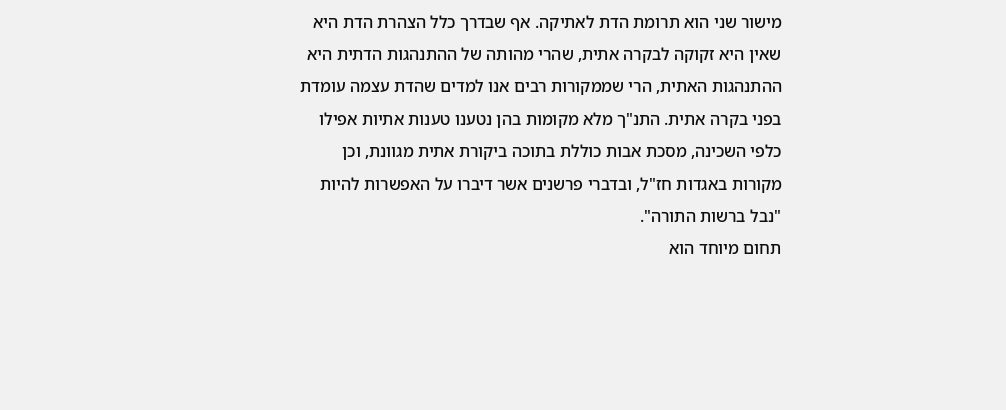מישור שני הוא תרומת הדת לאתיקה. אף שבדרך כלל הצהרת הדת היא שאין היא זקוקה לבקרה אתית, שהרי מהותה של ההתנהגות הדתית היא ההתנהגות האתית, הרי שממקורות רבים אנו למדים שהדת עצמה עומדת בפני בקרה אתית. התנ"ך מלא מקומות בהן נטענו טענות אתיות אפילו כלפי השכינה, מסכת אבות כוללת בתוכה ביקורת אתית מגוונת, וכן מקורות באגדות חז"ל, ובדברי פרשנים אשר דיברו על האפשרות להיות "נבל ברשות התורה".
תחום מיוחד הוא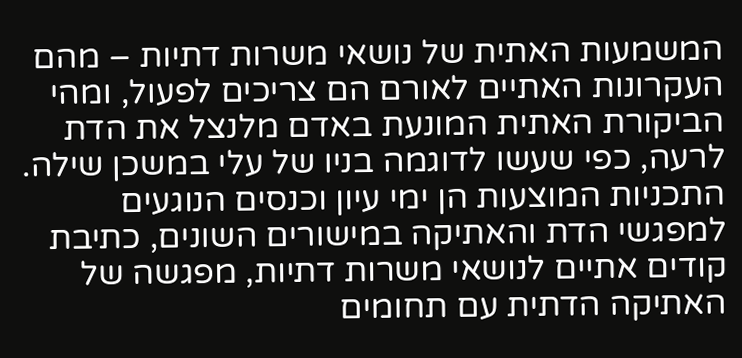המשמעות האתית של נושאי משרות דתיות – מהם העקרונות האתיים לאורם הם צריכים לפעול, ומהי הביקורת האתית המונעת באדם מלנצל את הדת לרעה, כפי שעשו לדוגמה בניו של עלי במשכן שילה.
התכניות המוצעות הן ימי עיון וכנסים הנוגעים למפגשי הדת והאתיקה במישורים השונים, כתיבת קודים אתיים לנושאי משרות דתיות, מפגשה של האתיקה הדתית עם תחומים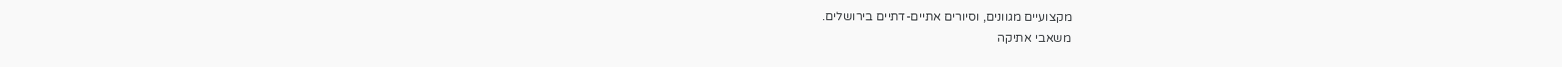מקצועיים מגוונים, וסיורים אתיים-דתיים בירושלים.
משאבי אתיקה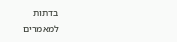בדתות
למאמרים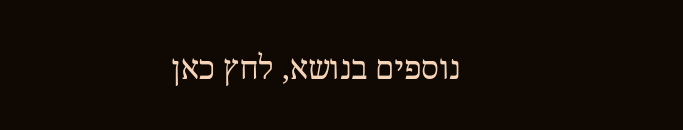נוספים בנושא, לחץ כאן